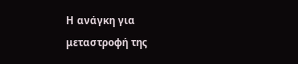Η ανάγκη για μεταστροφή της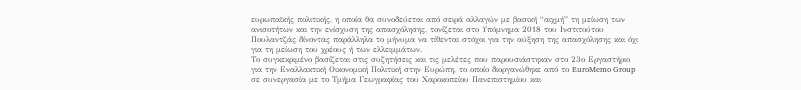ευρωπαϊκής πολιτικής, η οποία θα συνοδεύεται από σειρά αλλαγών με βασική “αιχμή” τη μείωση των ανισοτήτων και την ενίσχυση της απασχόλησης, τονίζεται στο Υπόμνημα 2018 του Ινστιτούτου Πουλαντζάς δίνοντας παράλληλα το μήνυμα να τίθενται στόχοι για την αύξηση της απασχόλησης και όχι για τη μείωση του χρέους ή των ελλειμμάτων.
Το συγκεκριμένο βασίζεται στις συζητήσεις και τις μελέτες που παρουσιάστηκαν στο 23ο Εργαστήριο για την Εναλλακτική Οικονομική Πολιτική στην Ευρώπη, το οποίο διοργανώθηκε από το EuroMemo Group σε συνεργασία με το Τμήμα Γεωγραφίας του Χαροκοπείου Πανεπιστημίου και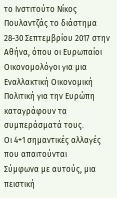το Ινστιτούτο Νίκος Πουλαντζάς το διάστημα 28-30 Σεπτεμβρίου 2017 στην Αθήνα, όπου οι Ευρωπαίοι Οικονομολόγοι για μια Εναλλακτική Οικονομική Πολιτική για την Ευρώπη καταγράφουν τα συμπεράσματά τους.
Οι 4+1 σημαντικές αλλαγές που απαιτούνται
Σύμφωνα με αυτούς, μια πειστική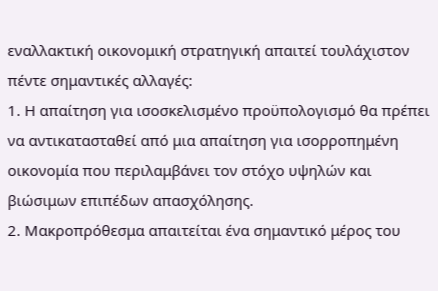εναλλακτική οικονομική στρατηγική απαιτεί τουλάχιστον πέντε σημαντικές αλλαγές:
1. Η απαίτηση για ισοσκελισμένο προϋπολογισμό θα πρέπει να αντικατασταθεί από μια απαίτηση για ισορροπημένη οικονομία που περιλαμβάνει τον στόχο υψηλών και βιώσιμων επιπέδων απασχόλησης.
2. Μακροπρόθεσμα απαιτείται ένα σημαντικό μέρος του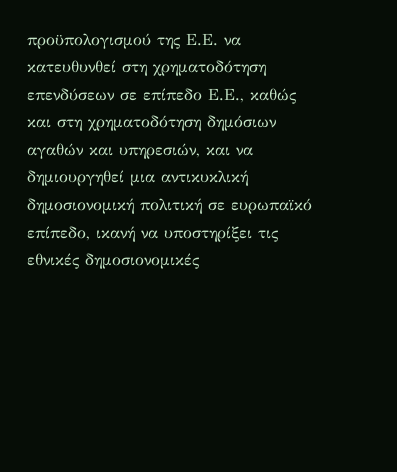προϋπολογισμού της Ε.Ε. να κατευθυνθεί στη χρηματοδότηση επενδύσεων σε επίπεδο Ε.Ε., καθώς και στη χρηματοδότηση δημόσιων αγαθών και υπηρεσιών, και να δημιουργηθεί μια αντικυκλική δημοσιονομική πολιτική σε ευρωπαϊκό επίπεδο, ικανή να υποστηρίξει τις εθνικές δημοσιονομικές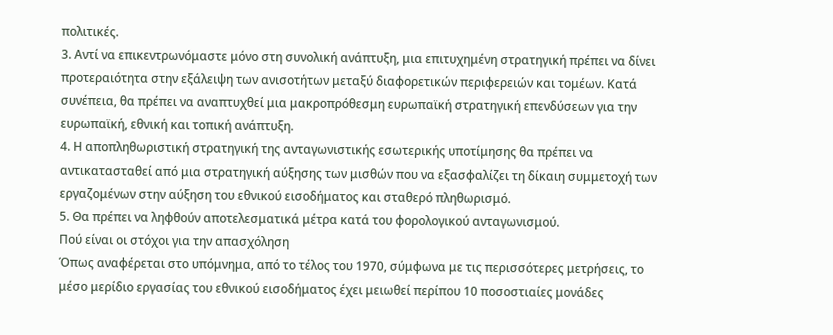πολιτικές.
3. Αντί να επικεντρωνόμαστε μόνο στη συνολική ανάπτυξη, μια επιτυχημένη στρατηγική πρέπει να δίνει προτεραιότητα στην εξάλειψη των ανισοτήτων μεταξύ διαφορετικών περιφερειών και τομέων. Κατά συνέπεια, θα πρέπει να αναπτυχθεί μια μακροπρόθεσμη ευρωπαϊκή στρατηγική επενδύσεων για την ευρωπαϊκή, εθνική και τοπική ανάπτυξη.
4. Η αποπληθωριστική στρατηγική της ανταγωνιστικής εσωτερικής υποτίμησης θα πρέπει να αντικατασταθεί από μια στρατηγική αύξησης των μισθών που να εξασφαλίζει τη δίκαιη συμμετοχή των εργαζομένων στην αύξηση του εθνικού εισοδήματος και σταθερό πληθωρισμό.
5. Θα πρέπει να ληφθούν αποτελεσματικά μέτρα κατά του φορολογικού ανταγωνισμού.
Πού είναι οι στόχοι για την απασχόληση
Όπως αναφέρεται στο υπόμνημα, από το τέλος του 1970, σύμφωνα με τις περισσότερες μετρήσεις, το μέσο μερίδιο εργασίας του εθνικού εισοδήματος έχει μειωθεί περίπου 10 ποσοστιαίες μονάδες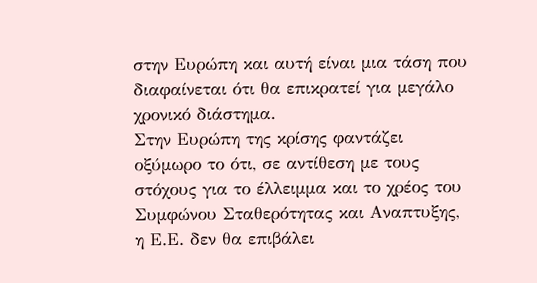στην Ευρώπη και αυτή είναι μια τάση που διαφαίνεται ότι θα επικρατεί για μεγάλο χρονικό διάστημα.
Στην Ευρώπη της κρίσης φαντάζει οξύμωρο το ότι, σε αντίθεση με τους στόχους για το έλλειμμα και το χρέος του Συμφώνου Σταθερότητας και Αναπτυξης, η Ε.Ε. δεν θα επιβάλει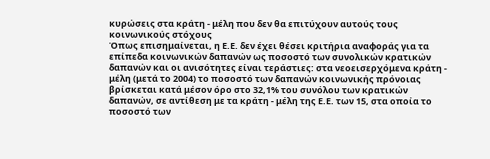κυρώσεις στα κράτη - μέλη που δεν θα επιτύχουν αυτούς τους κοινωνικούς στόχους
Όπως επισημαίνεται, η Ε.Ε. δεν έχει θέσει κριτήρια αναφοράς για τα επίπεδα κοινωνικών δαπανών ως ποσοστό των συνολικών κρατικών δαπανών και οι ανισότητες είναι τεράστιες: στα νεοεισερχόμενα κράτη - μέλη (μετά το 2004) το ποσοστό των δαπανών κοινωνικής πρόνοιας βρίσκεται κατά μέσον όρο στο 32,1% του συνόλου των κρατικών δαπανών, σε αντίθεση με τα κράτη - μέλη της Ε.Ε. των 15, στα οποία το ποσοστό των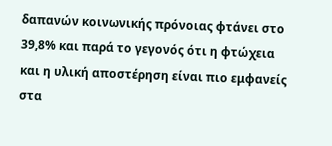δαπανών κοινωνικής πρόνοιας φτάνει στο 39,8% και παρά το γεγονός ότι η φτώχεια και η υλική αποστέρηση είναι πιο εμφανείς στα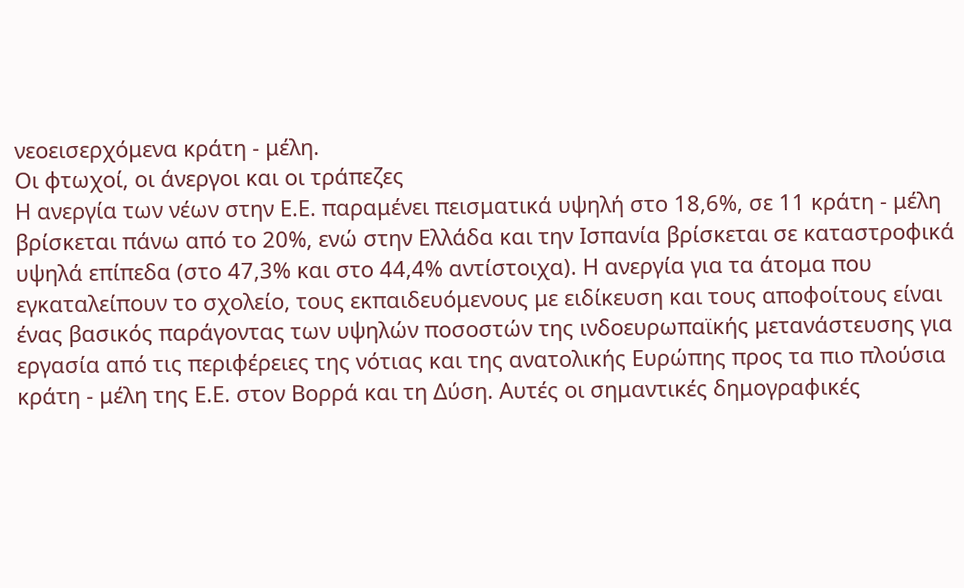νεοεισερχόμενα κράτη - μέλη.
Οι φτωχοί, οι άνεργοι και οι τράπεζες
Η ανεργία των νέων στην Ε.Ε. παραμένει πεισματικά υψηλή στο 18,6%, σε 11 κράτη - μέλη βρίσκεται πάνω από το 20%, ενώ στην Ελλάδα και την Ισπανία βρίσκεται σε καταστροφικά υψηλά επίπεδα (στο 47,3% και στο 44,4% αντίστοιχα). Η ανεργία για τα άτομα που εγκαταλείπουν το σχολείο, τους εκπαιδευόμενους με ειδίκευση και τους αποφοίτους είναι ένας βασικός παράγοντας των υψηλών ποσοστών της ινδοευρωπαϊκής μετανάστευσης για εργασία από τις περιφέρειες της νότιας και της ανατολικής Ευρώπης προς τα πιο πλούσια κράτη - μέλη της Ε.Ε. στον Βορρά και τη Δύση. Αυτές οι σημαντικές δημογραφικές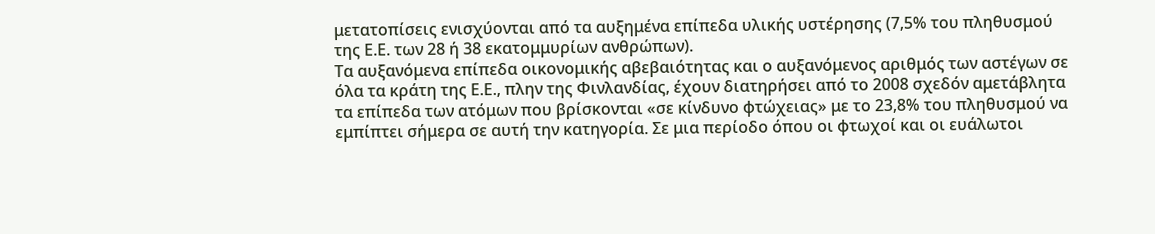μετατοπίσεις ενισχύονται από τα αυξημένα επίπεδα υλικής υστέρησης (7,5% του πληθυσμού της Ε.Ε. των 28 ή 38 εκατομμυρίων ανθρώπων).
Τα αυξανόμενα επίπεδα οικονομικής αβεβαιότητας και ο αυξανόμενος αριθμός των αστέγων σε όλα τα κράτη της Ε.Ε., πλην της Φινλανδίας, έχουν διατηρήσει από το 2008 σχεδόν αμετάβλητα τα επίπεδα των ατόμων που βρίσκονται «σε κίνδυνο φτώχειας» με το 23,8% του πληθυσμού να εμπίπτει σήμερα σε αυτή την κατηγορία. Σε μια περίοδο όπου οι φτωχοί και οι ευάλωτοι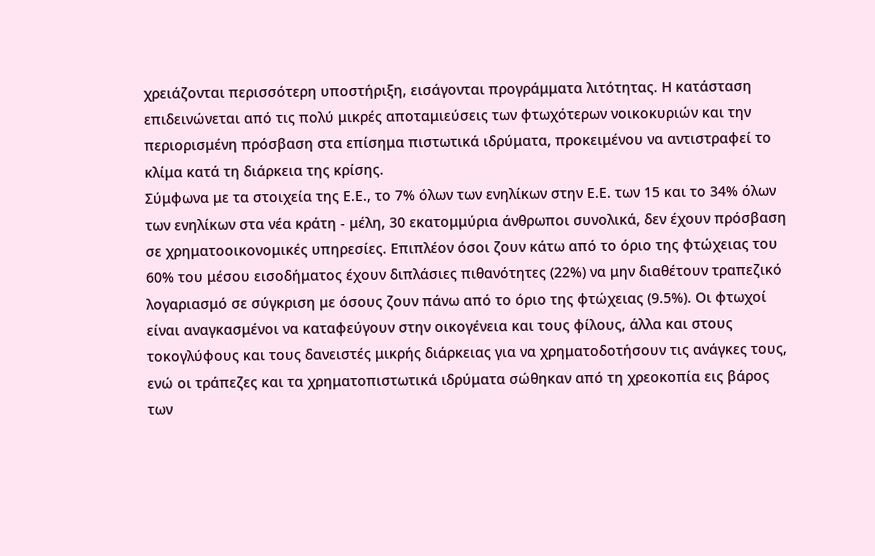χρειάζονται περισσότερη υποστήριξη, εισάγονται προγράμματα λιτότητας. Η κατάσταση επιδεινώνεται από τις πολύ μικρές αποταμιεύσεις των φτωχότερων νοικοκυριών και την περιορισμένη πρόσβαση στα επίσημα πιστωτικά ιδρύματα, προκειμένου να αντιστραφεί το κλίμα κατά τη διάρκεια της κρίσης.
Σύμφωνα με τα στοιχεία της Ε.Ε., το 7% όλων των ενηλίκων στην Ε.Ε. των 15 και το 34% όλων των ενηλίκων στα νέα κράτη - μέλη, 30 εκατομμύρια άνθρωποι συνολικά, δεν έχουν πρόσβαση σε χρηματοοικονομικές υπηρεσίες. Επιπλέον όσοι ζουν κάτω από το όριο της φτώχειας του 60% του μέσου εισοδήματος έχουν διπλάσιες πιθανότητες (22%) να μην διαθέτουν τραπεζικό λογαριασμό σε σύγκριση με όσους ζουν πάνω από το όριο της φτώχειας (9.5%). Οι φτωχοί είναι αναγκασμένοι να καταφεύγουν στην οικογένεια και τους φίλους, άλλα και στους τοκογλύφους και τους δανειστές μικρής διάρκειας για να χρηματοδοτήσουν τις ανάγκες τους, ενώ οι τράπεζες και τα χρηματοπιστωτικά ιδρύματα σώθηκαν από τη χρεοκοπία εις βάρος των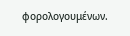φορολογουμένων.